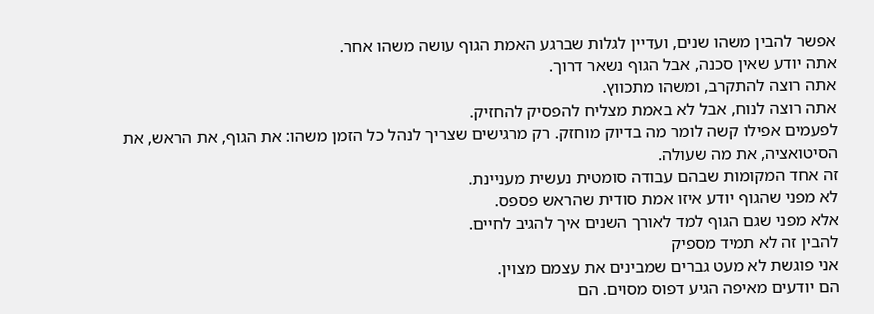אפשר להבין משהו שנים, ועדיין לגלות שברגע האמת הגוף עושה משהו אחר.
אתה יודע שאין סכנה, אבל הגוף נשאר דרוך.
אתה רוצה להתקרב, ומשהו מתכווץ.
אתה רוצה לנוח, אבל לא באמת מצליח להפסיק להחזיק.
לפעמים אפילו קשה לומר מה בדיוק מוחזק. רק מרגישים שצריך לנהל כל הזמן משהו: את הגוף, את הראש, את הסיטואציה, את מה שעולה.
זה אחד המקומות שבהם עבודה סומטית נעשית מעניינת.
לא מפני שהגוף יודע איזו אמת סודית שהראש פספס.
אלא מפני שגם הגוף למד לאורך השנים איך להגיב לחיים.
להבין זה לא תמיד מספיק
אני פוגשת לא מעט גברים שמבינים את עצמם מצוין.
הם יודעים מאיפה הגיע דפוס מסוים. הם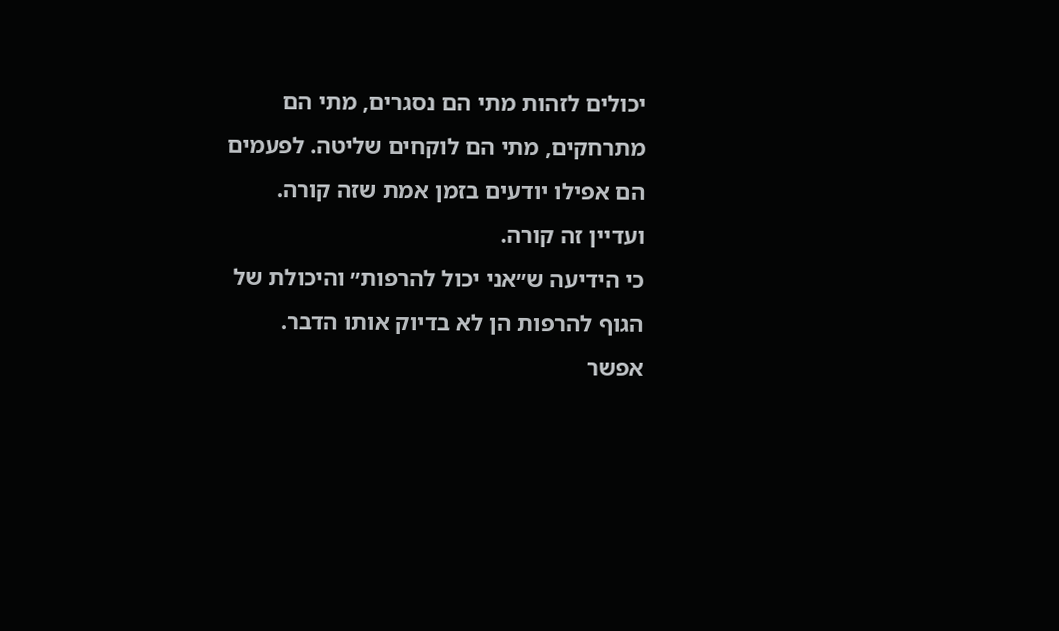יכולים לזהות מתי הם נסגרים, מתי הם מתרחקים, מתי הם לוקחים שליטה. לפעמים הם אפילו יודעים בזמן אמת שזה קורה.
ועדיין זה קורה.
כי הידיעה ש״אני יכול להרפות״ והיכולת של הגוף להרפות הן לא בדיוק אותו הדבר.
אפשר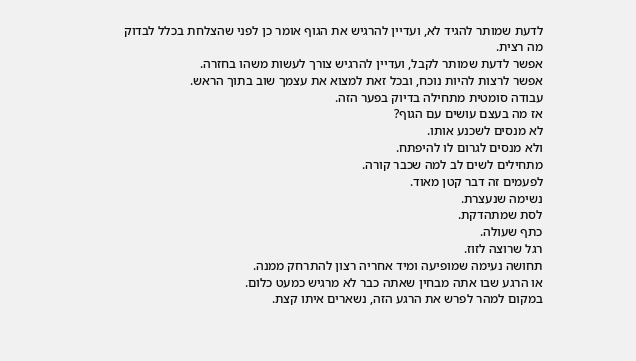לדעת שמותר להגיד לא, ועדיין להרגיש את הגוף אומר כן לפני שהצלחת בכלל לבדוק מה רצית.
אפשר לדעת שמותר לקבל, ועדיין להרגיש צורך לעשות משהו בחזרה.
אפשר לרצות להיות נוכח, ובכל זאת למצוא את עצמך שוב בתוך הראש.
עבודה סומטית מתחילה בדיוק בפער הזה.
אז מה בעצם עושים עם הגוף?
לא מנסים לשכנע אותו.
ולא מנסים לגרום לו להיפתח.
מתחילים לשים לב למה שכבר קורה.
לפעמים זה דבר קטן מאוד.
נשימה שנעצרת.
לסת שמתהדקת.
כתף שעולה.
רגל שרוצה לזוז.
תחושה נעימה שמופיעה ומיד אחריה רצון להתרחק ממנה.
או הרגע שבו אתה מבחין שאתה כבר לא מרגיש כמעט כלום.
במקום למהר לפרש את הרגע הזה, נשארים איתו קצת.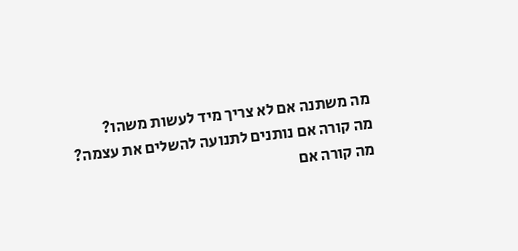מה משתנה אם לא צריך מיד לעשות משהו?
מה קורה אם נותנים לתנועה להשלים את עצמה?
מה קורה אם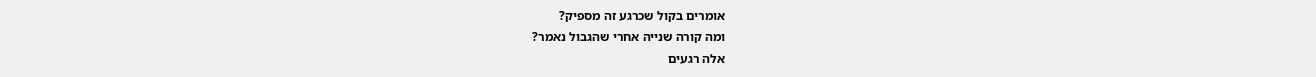אומרים בקול שכרגע זה מספיק?
ומה קורה שנייה אחרי שהגבול נאמר?
אלה רגעים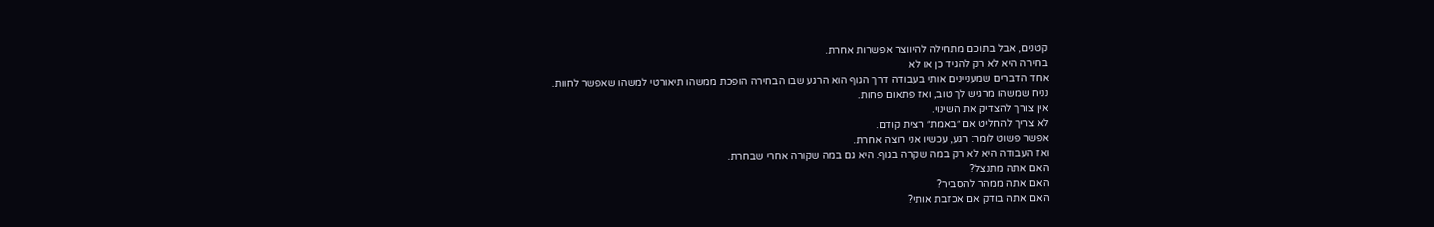קטנים, אבל בתוכם מתחילה להיווצר אפשרות אחרת.
בחירה היא לא רק להגיד כן או לא
אחד הדברים שמעניינים אותי בעבודה דרך הגוף הוא הרגע שבו הבחירה הופכת ממשהו תיאורטי למשהו שאפשר לחוות.
נניח שמשהו מרגיש לך טוב, ואז פתאום פחות.
אין צורך להצדיק את השינוי.
לא צריך להחליט אם ״באמת״ רצית קודם.
אפשר פשוט לומר: רגע, עכשיו אני רוצה אחרת.
ואז העבודה היא לא רק במה שקרה בגוף. היא גם במה שקורה אחרי שבחרת.
האם אתה מתנצל?
האם אתה ממהר להסביר?
האם אתה בודק אם אכזבת אותי?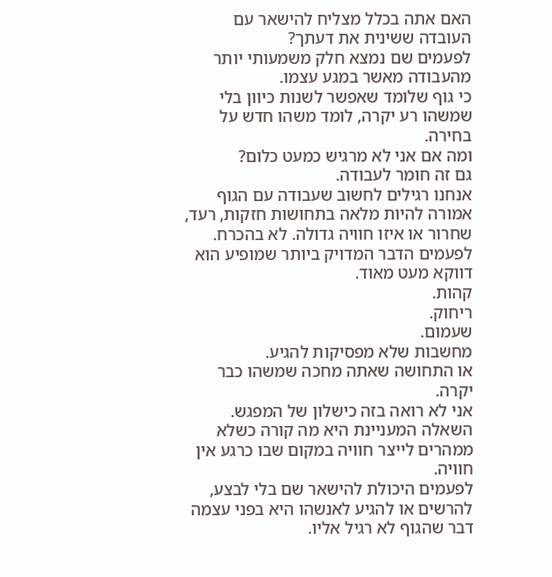האם אתה בכלל מצליח להישאר עם העובדה ששינית את דעתך?
לפעמים שם נמצא חלק משמעותי יותר מהעבודה מאשר במגע עצמו.
כי גוף שלומד שאפשר לשנות כיוון בלי שמשהו רע יקרה, לומד משהו חדש על בחירה.
ומה אם אני לא מרגיש כמעט כלום?
גם זה חומר לעבודה.
אנחנו רגילים לחשוב שעבודה עם הגוף אמורה להיות מלאה בתחושות חזקות, רעד, שחרור או איזו חוויה גדולה. לא בהכרח.
לפעמים הדבר המדויק ביותר שמופיע הוא דווקא מעט מאוד.
קהות.
ריחוק.
שעמום.
מחשבות שלא מפסיקות להגיע.
או התחושה שאתה מחכה שמשהו כבר יקרה.
אני לא רואה בזה כישלון של המפגש. השאלה המעניינת היא מה קורה כשלא ממהרים לייצר חוויה במקום שבו כרגע אין חוויה.
לפעמים היכולת להישאר שם בלי לבצע, להרשים או להגיע לאנשהו היא בפני עצמה דבר שהגוף לא רגיל אליו.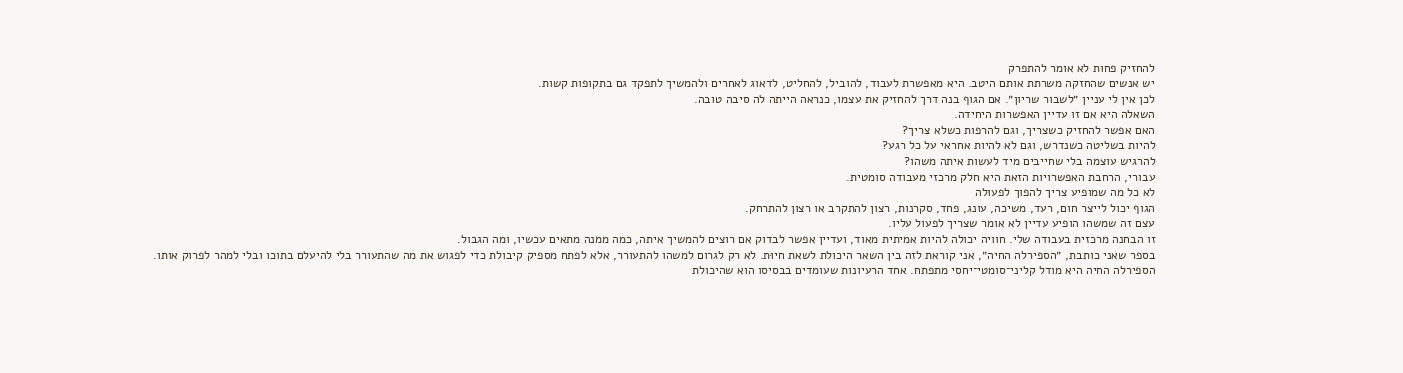להחזיק פחות לא אומר להתפרק
יש אנשים שהחזקה משרתת אותם היטב. היא מאפשרת לעבוד, להוביל, להחליט, לדאוג לאחרים ולהמשיך לתפקד גם בתקופות קשות.
לכן אין לי עניין ״לשבור שריון״. אם הגוף בנה דרך להחזיק את עצמו, כנראה הייתה לה סיבה טובה.
השאלה היא אם זו עדיין האפשרות היחידה.
האם אפשר להחזיק כשצריך, וגם להרפות כשלא צריך?
להיות בשליטה כשנדרש, וגם לא להיות אחראי על כל רגע?
להרגיש עוצמה בלי שחייבים מיד לעשות איתה משהו?
עבורי, הרחבת האפשרויות הזאת היא חלק מרכזי מעבודה סומטית.
לא כל מה שמופיע צריך להפוך לפעולה
הגוף יכול לייצר חום, רעד, משיכה, עונג, פחד, סקרנות, רצון להתקרב או רצון להתרחק.
עצם זה שמשהו הופיע עדיין לא אומר שצריך לפעול עליו.
זו הבחנה מרכזית בעבודה שלי. חוויה יכולה להיות אמיתית מאוד, ועדיין אפשר לבדוק אם רוצים להמשיך איתה, כמה ממנה מתאים עכשיו, ומה הגבול.
בספר שאני כותבת, ״הספירלה החיה״, אני קוראת לזה בין השאר היכולת לשאת חיוּת. לא רק לגרום למשהו להתעורר, אלא לפתח מספיק קיבולת כדי לפגוש את מה שהתעורר בלי להיעלם בתוכו ובלי למהר לפרוק אותו.
הספירלה החיה היא מודל קליני־סומטי־יחסי מתפתח. אחד הרעיונות שעומדים בבסיסו הוא שהיכולת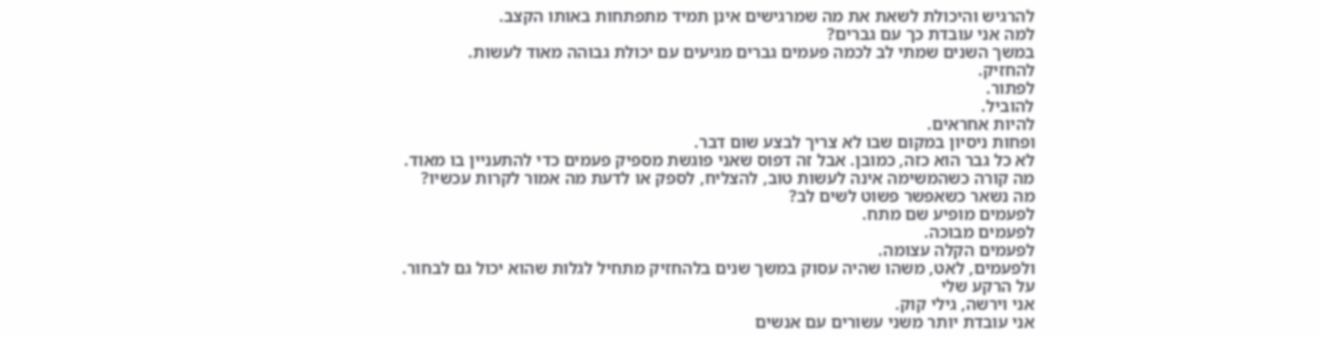להרגיש והיכולת לשאת את מה שמרגישים אינן תמיד מתפתחות באותו הקצב.
למה אני עובדת כך עם גברים?
במשך השנים שמתי לב לכמה פעמים גברים מגיעים עם יכולת גבוהה מאוד לעשות.
להחזיק.
לפתור.
להוביל.
להיות אחראים.
ופחות ניסיון במקום שבו לא צריך לבצע שום דבר.
לא כל גבר הוא כזה, כמובן. אבל זה דפוס שאני פוגשת מספיק פעמים כדי להתעניין בו מאוד.
מה קורה כשהמשימה אינה לעשות טוב, להצליח, לספק או לדעת מה אמור לקרות עכשיו?
מה נשאר כשאפשר פשוט לשים לב?
לפעמים מופיע שם מתח.
לפעמים מבוכה.
לפעמים הקלה עצומה.
ולפעמים, לאט, משהו שהיה עסוק במשך שנים בלהחזיק מתחיל לגלות שהוא יכול גם לבחור.
על הרקע שלי
אני וירשה, גילי קוק.
אני עובדת יותר משני עשורים עם אנשים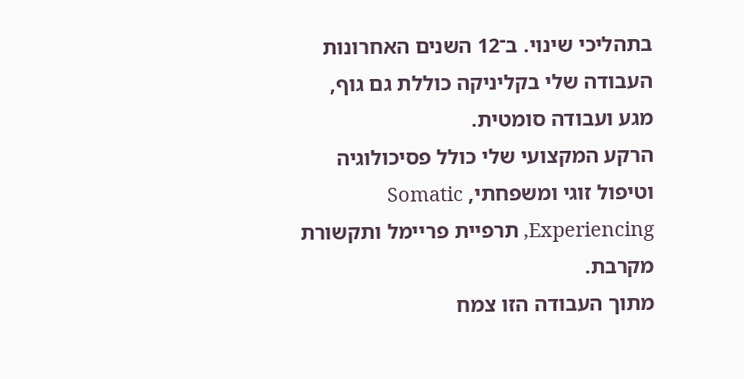בתהליכי שינוי. ב־12 השנים האחרונות העבודה שלי בקליניקה כוללת גם גוף, מגע ועבודה סומטית.
הרקע המקצועי שלי כולל פסיכולוגיה וטיפול זוגי ומשפחתי, Somatic Experiencing, תרפיית פריימל ותקשורת מקרבת.
מתוך העבודה הזו צמח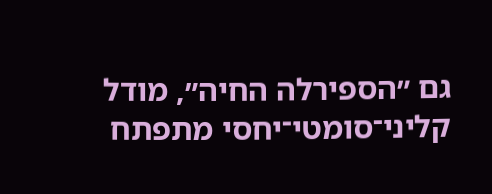גם ״הספירלה החיה״, מודל קליני־סומטי־יחסי מתפתח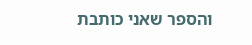והספר שאני כותבת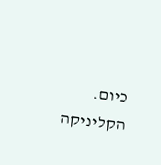כיום.
הקליניקה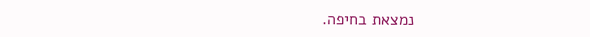נמצאת בחיפה.